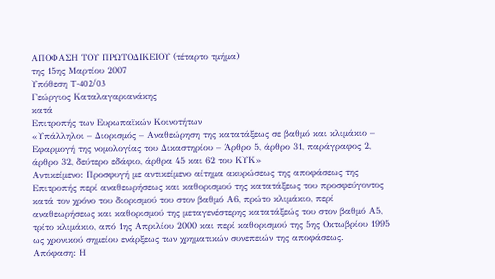ΑΠΟΦΑΣΗ ΤΟΥ ΠΡΩΤΟΔΙΚΕΙΟΥ (τέταρτο τμήμα)
της 15ης Μαρτίου 2007
Υπόθεση T-402/03
Γεώργιος Καταλαγαριανάκης
κατά
Επιτροπής των Ευρωπαϊκών Κοινοτήτων
«Υπάλληλοι – Διορισμός – Αναθεώρηση της κατατάξεως σε βαθμό και κλιμάκιο – Εφαρμογή της νομολογίας του Δικαστηρίου – Άρθρο 5, άρθρο 31, παράγραφος 2, άρθρο 32, δεύτερο εδάφιο, άρθρα 45 και 62 του ΚΥΚ»
Αντικείμενο: Προσφυγή με αντικείμενο αίτημα ακυρώσεως της αποφάσεως της Επιτροπής περί αναθεωρήσεως και καθορισμού της κατατάξεως του προσφεύγοντος κατά τον χρόνο του διορισμού του στον βαθμό Α6, πρώτο κλιμάκιο, περί αναθεωρήσεως και καθορισμού της μεταγενέστερης κατατάξεώς του στον βαθμό Α5, τρίτο κλιμάκιο, από 1ης Απριλίου 2000 και περί καθορισμού της 5ης Οκτωβρίου 1995 ως χρονικού σημείου ενάρξεως των χρηματικών συνεπειών της αποφάσεως.
Απόφαση: Η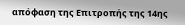απόφαση της Επιτροπής της 14ης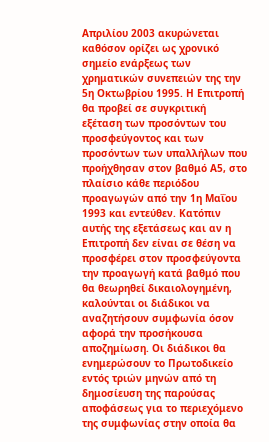Απριλίου 2003 ακυρώνεται καθόσον ορίζει ως χρονικό σημείο ενάρξεως των χρηματικών συνεπειών της την 5η Οκτωβρίου 1995. Η Επιτροπή θα προβεί σε συγκριτική εξέταση των προσόντων του προσφεύγοντος και των προσόντων των υπαλλήλων που προήχθησαν στον βαθμό Α5, στο πλαίσιο κάθε περιόδου προαγωγών από την 1η Μαΐου 1993 και εντεύθεν. Κατόπιν αυτής της εξετάσεως και αν η Επιτροπή δεν είναι σε θέση να προσφέρει στον προσφεύγοντα την προαγωγή κατά βαθμό που θα θεωρηθεί δικαιολογημένη, καλούνται οι διάδικοι να αναζητήσουν συμφωνία όσον αφορά την προσήκουσα αποζημίωση. Οι διάδικοι θα ενημερώσουν το Πρωτοδικείο εντός τριών μηνών από τη δημοσίευση της παρούσας αποφάσεως για το περιεχόμενο της συμφωνίας στην οποία θα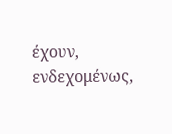έχουν, ενδεχομένως,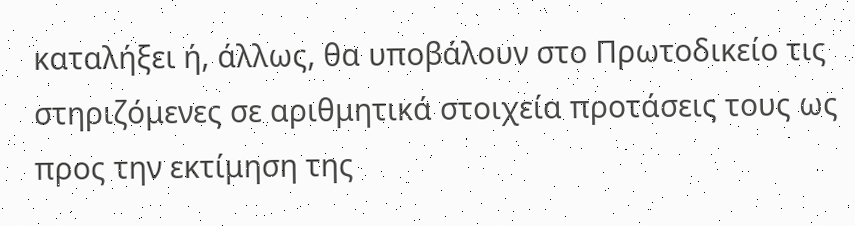καταλήξει ή, άλλως, θα υποβάλουν στο Πρωτοδικείο τις στηριζόμενες σε αριθμητικά στοιχεία προτάσεις τους ως προς την εκτίμηση της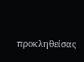προκληθείσας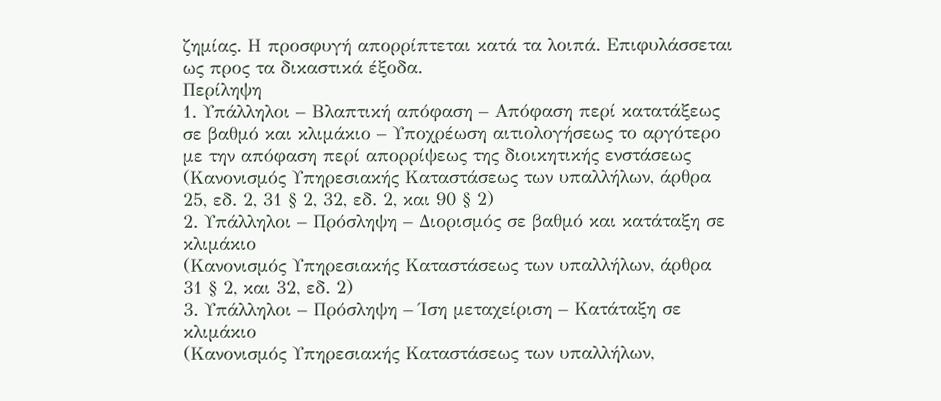ζημίας. Η προσφυγή απορρίπτεται κατά τα λοιπά. Επιφυλάσσεται ως προς τα δικαστικά έξοδα.
Περίληψη
1. Υπάλληλοι – Βλαπτική απόφαση – Απόφαση περί κατατάξεως σε βαθμό και κλιμάκιο – Υποχρέωση αιτιολογήσεως το αργότερο με την απόφαση περί απορρίψεως της διοικητικής ενστάσεως
(Κανονισμός Υπηρεσιακής Καταστάσεως των υπαλλήλων, άρθρα 25, εδ. 2, 31 § 2, 32, εδ. 2, και 90 § 2)
2. Υπάλληλοι – Πρόσληψη – Διορισμός σε βαθμό και κατάταξη σε κλιμάκιο
(Κανονισμός Υπηρεσιακής Καταστάσεως των υπαλλήλων, άρθρα 31 § 2, και 32, εδ. 2)
3. Υπάλληλοι – Πρόσληψη – Ίση μεταχείριση – Κατάταξη σε κλιμάκιο
(Κανονισμός Υπηρεσιακής Καταστάσεως των υπαλλήλων,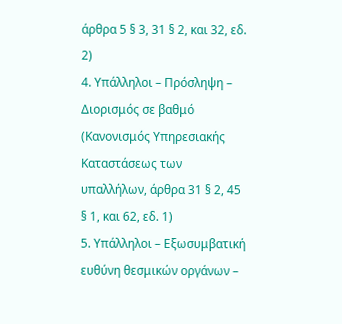άρθρα 5 § 3, 31 § 2, και 32, εδ. 2)
4. Υπάλληλοι – Πρόσληψη – Διορισμός σε βαθμό
(Κανονισμός Υπηρεσιακής Καταστάσεως των υπαλλήλων, άρθρα 31 § 2, 45 § 1, και 62, εδ. 1)
5. Υπάλληλοι – Εξωσυμβατική ευθύνη θεσμικών οργάνων –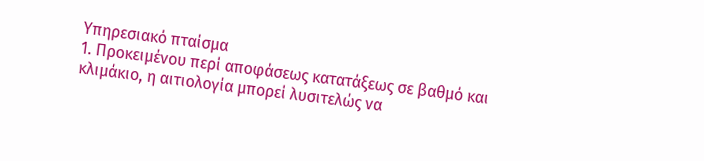Υπηρεσιακό πταίσμα
1. Προκειμένου περί αποφάσεως κατατάξεως σε βαθμό και κλιμάκιο, η αιτιολογία μπορεί λυσιτελώς να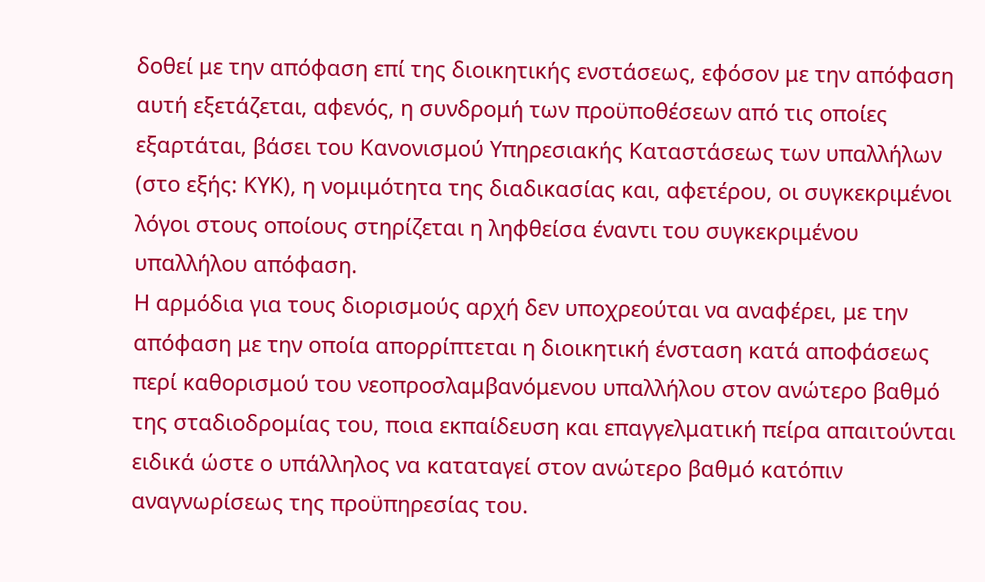δοθεί με την απόφαση επί της διοικητικής ενστάσεως, εφόσον με την απόφαση αυτή εξετάζεται, αφενός, η συνδρομή των προϋποθέσεων από τις οποίες εξαρτάται, βάσει του Κανονισμού Υπηρεσιακής Καταστάσεως των υπαλλήλων (στο εξής: ΚΥΚ), η νομιμότητα της διαδικασίας και, αφετέρου, οι συγκεκριμένοι λόγοι στους οποίους στηρίζεται η ληφθείσα έναντι του συγκεκριμένου υπαλλήλου απόφαση.
Η αρμόδια για τους διορισμούς αρχή δεν υποχρεούται να αναφέρει, με την απόφαση με την οποία απορρίπτεται η διοικητική ένσταση κατά αποφάσεως περί καθορισμού του νεοπροσλαμβανόμενου υπαλλήλου στον ανώτερο βαθμό της σταδιοδρομίας του, ποια εκπαίδευση και επαγγελματική πείρα απαιτούνται ειδικά ώστε ο υπάλληλος να καταταγεί στον ανώτερο βαθμό κατόπιν αναγνωρίσεως της προϋπηρεσίας του.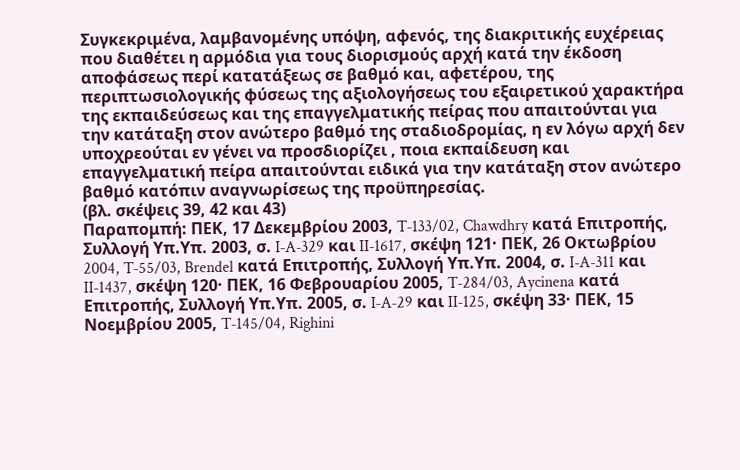Συγκεκριμένα, λαμβανομένης υπόψη, αφενός, της διακριτικής ευχέρειας που διαθέτει η αρμόδια για τους διορισμούς αρχή κατά την έκδοση αποφάσεως περί κατατάξεως σε βαθμό και, αφετέρου, της περιπτωσιολογικής φύσεως της αξιολογήσεως του εξαιρετικού χαρακτήρα της εκπαιδεύσεως και της επαγγελματικής πείρας που απαιτούνται για την κατάταξη στον ανώτερο βαθμό της σταδιοδρομίας, η εν λόγω αρχή δεν υποχρεούται εν γένει να προσδιορίζει , ποια εκπαίδευση και επαγγελματική πείρα απαιτούνται ειδικά για την κατάταξη στον ανώτερο βαθμό κατόπιν αναγνωρίσεως της προϋπηρεσίας.
(βλ. σκέψεις 39, 42 και 43)
Παραπομπή: ΠΕΚ, 17 Δεκεμβρίου 2003, T‑133/02, Chawdhry κατά Επιτροπής, Συλλογή Υπ.Υπ. 2003, σ. I‑A‑329 και II‑1617, σκέψη 121· ΠΕΚ, 26 Οκτωβρίου 2004, T‑55/03, Brendel κατά Επιτροπής, Συλλογή Υπ.Υπ. 2004, σ. I‑A‑311 και II‑1437, σκέψη 120· ΠΕΚ, 16 Φεβρουαρίου 2005, T‑284/03, Aycinena κατά Επιτροπής, Συλλογή Υπ.Υπ. 2005, σ. I‑A‑29 και II‑125, σκέψη 33· ΠΕΚ, 15 Νοεμβρίου 2005, T‑145/04, Righini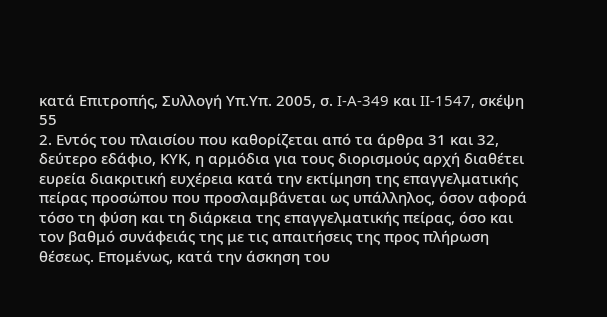κατά Επιτροπής, Συλλογή Υπ.Υπ. 2005, σ. I‑A‑349 και II‑1547, σκέψη 55
2. Εντός του πλαισίου που καθορίζεται από τα άρθρα 31 και 32, δεύτερο εδάφιο, ΚΥΚ, η αρμόδια για τους διορισμούς αρχή διαθέτει ευρεία διακριτική ευχέρεια κατά την εκτίμηση της επαγγελματικής πείρας προσώπου που προσλαμβάνεται ως υπάλληλος, όσον αφορά τόσο τη φύση και τη διάρκεια της επαγγελματικής πείρας, όσο και τον βαθμό συνάφειάς της με τις απαιτήσεις της προς πλήρωση θέσεως. Επομένως, κατά την άσκηση του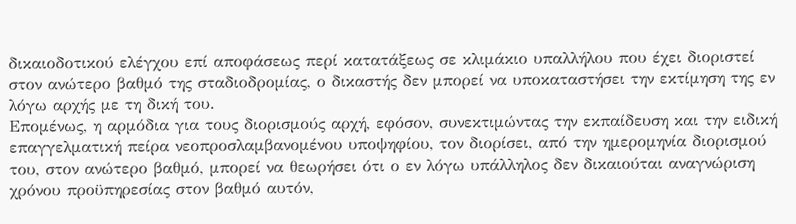δικαιοδοτικού ελέγχου επί αποφάσεως περί κατατάξεως σε κλιμάκιο υπαλλήλου που έχει διοριστεί στον ανώτερο βαθμό της σταδιοδρομίας, ο δικαστής δεν μπορεί να υποκαταστήσει την εκτίμηση της εν λόγω αρχής με τη δική του.
Επομένως, η αρμόδια για τους διορισμούς αρχή, εφόσον, συνεκτιμώντας την εκπαίδευση και την ειδική επαγγελματική πείρα νεοπροσλαμβανομένου υποψηφίου, τον διορίσει, από την ημερομηνία διορισμού του, στον ανώτερο βαθμό, μπορεί να θεωρήσει ότι ο εν λόγω υπάλληλος δεν δικαιούται αναγνώριση χρόνου προϋπηρεσίας στον βαθμό αυτόν,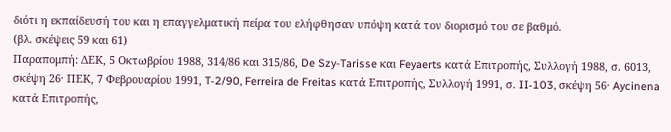διότι η εκπαίδευσή του και η επαγγελματική πείρα του ελήφθησαν υπόψη κατά τον διορισμό του σε βαθμό.
(βλ. σκέψεις 59 και 61)
Παραπομπή: ΔΕΚ, 5 Οκτωβρίου 1988, 314/86 και 315/86, De Szy-Tarisse και Feyaerts κατά Επιτροπής, Συλλογή 1988, σ. 6013, σκέψη 26· ΠΕΚ, 7 Φεβρουαρίου 1991, T‑2/90, Ferreira de Freitas κατά Επιτροπής, Συλλογή 1991, σ. II‑103, σκέψη 56· Aycinena κατά Επιτροπής,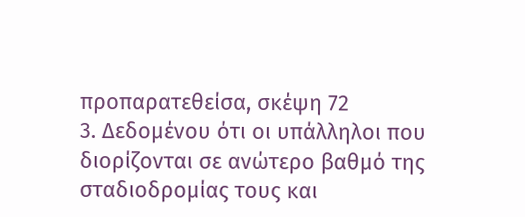προπαρατεθείσα, σκέψη 72
3. Δεδομένου ότι οι υπάλληλοι που διορίζονται σε ανώτερο βαθμό της σταδιοδρομίας τους και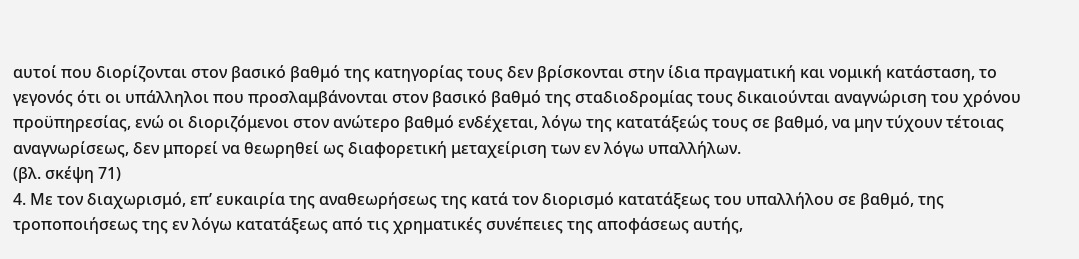αυτοί που διορίζονται στον βασικό βαθμό της κατηγορίας τους δεν βρίσκονται στην ίδια πραγματική και νομική κατάσταση, το γεγονός ότι οι υπάλληλοι που προσλαμβάνονται στον βασικό βαθμό της σταδιοδρομίας τους δικαιούνται αναγνώριση του χρόνου προϋπηρεσίας, ενώ οι διοριζόμενοι στον ανώτερο βαθμό ενδέχεται, λόγω της κατατάξεώς τους σε βαθμό, να μην τύχουν τέτοιας αναγνωρίσεως, δεν μπορεί να θεωρηθεί ως διαφορετική μεταχείριση των εν λόγω υπαλλήλων.
(βλ. σκέψη 71)
4. Με τον διαχωρισμό, επ’ ευκαιρία της αναθεωρήσεως της κατά τον διορισμό κατατάξεως του υπαλλήλου σε βαθμό, της τροποποιήσεως της εν λόγω κατατάξεως από τις χρηματικές συνέπειες της αποφάσεως αυτής,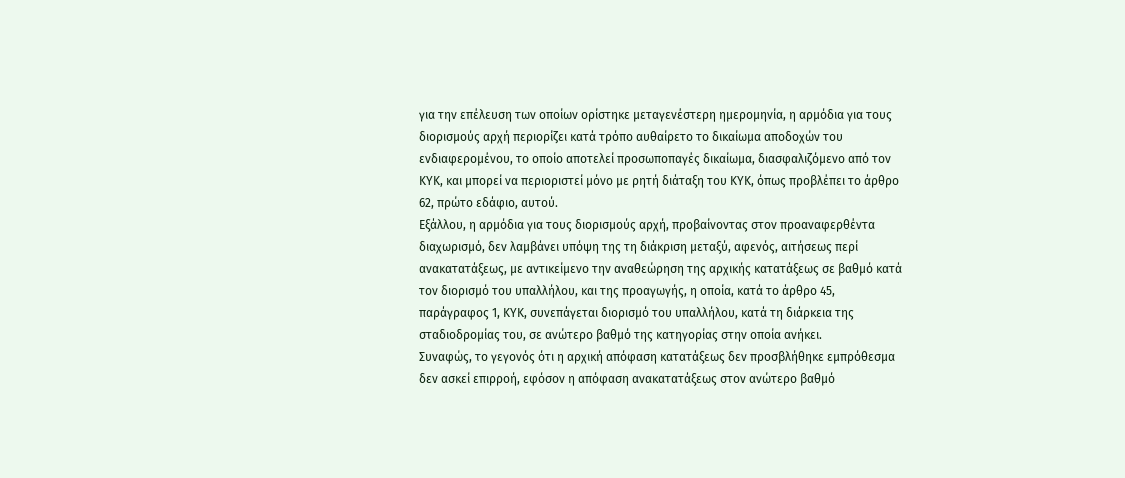για την επέλευση των οποίων ορίστηκε μεταγενέστερη ημερομηνία, η αρμόδια για τους διορισμούς αρχή περιορίζει κατά τρόπο αυθαίρετο το δικαίωμα αποδοχών του ενδιαφερομένου, το οποίο αποτελεί προσωποπαγές δικαίωμα, διασφαλιζόμενο από τον ΚΥΚ, και μπορεί να περιοριστεί μόνο με ρητή διάταξη του ΚΥΚ, όπως προβλέπει το άρθρο 62, πρώτο εδάφιο, αυτού.
Εξάλλου, η αρμόδια για τους διορισμούς αρχή, προβαίνοντας στον προαναφερθέντα διαχωρισμό, δεν λαμβάνει υπόψη της τη διάκριση μεταξύ, αφενός, αιτήσεως περί ανακατατάξεως, με αντικείμενο την αναθεώρηση της αρχικής κατατάξεως σε βαθμό κατά τον διορισμό του υπαλλήλου, και της προαγωγής, η οποία, κατά το άρθρο 45, παράγραφος 1, ΚΥΚ, συνεπάγεται διορισμό του υπαλλήλου, κατά τη διάρκεια της σταδιοδρομίας του, σε ανώτερο βαθμό της κατηγορίας στην οποία ανήκει.
Συναφώς, το γεγονός ότι η αρχική απόφαση κατατάξεως δεν προσβλήθηκε εμπρόθεσμα δεν ασκεί επιρροή, εφόσον η απόφαση ανακατατάξεως στον ανώτερο βαθμό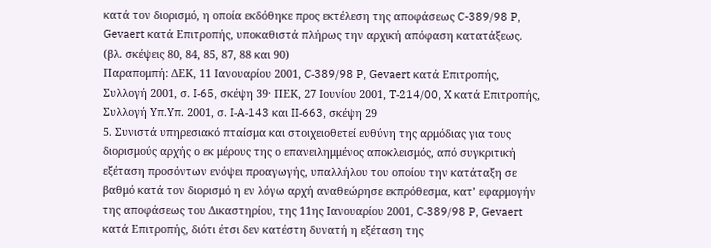κατά τον διορισμό, η οποία εκδόθηκε προς εκτέλεση της αποφάσεως C-389/98 P, Gevaert κατά Επιτροπής, υποκαθιστά πλήρως την αρχική απόφαση κατατάξεως.
(βλ. σκέψεις 80, 84, 85, 87, 88 και 90)
Παραπομπή: ΔΕΚ, 11 Ιανουαρίου 2001, C‑389/98 P, Gevaert κατά Επιτροπής, Συλλογή 2001, σ. I‑65, σκέψη 39· ΠΕΚ, 27 Ιουνίου 2001, T‑214/00, X κατά Επιτροπής, Συλλογή Υπ.Υπ. 2001, σ. I‑A‑143 και II‑663, σκέψη 29
5. Συνιστά υπηρεσιακό πταίσμα και στοιχειοθετεί ευθύνη της αρμόδιας για τους διορισμούς αρχής ο εκ μέρους της ο επανειλημμένος αποκλεισμός, από συγκριτική εξέταση προσόντων ενόψει προαγωγής, υπαλλήλου του οποίου την κατάταξη σε βαθμό κατά τον διορισμό η εν λόγω αρχή αναθεώρησε εκπρόθεσμα, κατ’ εφαρμογήν της αποφάσεως του Δικαστηρίου, της 11ης Ιανουαρίου 2001, C‑389/98 P, Gevaert κατά Επιτροπής, διότι έτσι δεν κατέστη δυνατή η εξέταση της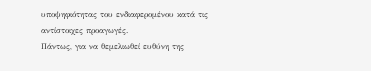υποψηφιότητας του ενδιαφερομένου κατά τις αντίστοιχες προαγωγές.
Πάντως, για να θεμελιωθεί ευθύνη της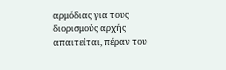αρμόδιας για τους διορισμούς αρχής απαιτείται, πέραν του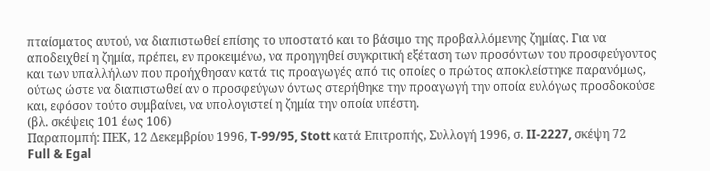πταίσματος αυτού, να διαπιστωθεί επίσης το υποστατό και το βάσιμο της προβαλλόμενης ζημίας. Για να αποδειχθεί η ζημία, πρέπει, εν προκειμένω, να προηγηθεί συγκριτική εξέταση των προσόντων του προσφεύγοντος και των υπαλλήλων που προήχθησαν κατά τις προαγωγές από τις οποίες ο πρώτος αποκλείστηκε παρανόμως, ούτως ώστε να διαπιστωθεί αν ο προσφεύγων όντως στερήθηκε την προαγωγή την οποία ευλόγως προσδοκούσε και, εφόσον τούτο συμβαίνει, να υπολογιστεί η ζημία την οποία υπέστη.
(βλ. σκέψεις 101 έως 106)
Παραπομπή: ΠΕΚ, 12 Δεκεμβρίου 1996, T‑99/95, Stott κατά Επιτροπής, Συλλογή 1996, σ. II‑2227, σκέψη 72
Full & Egal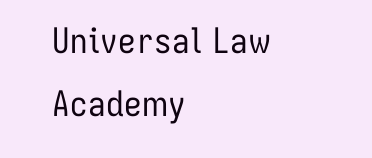Universal Law Academy